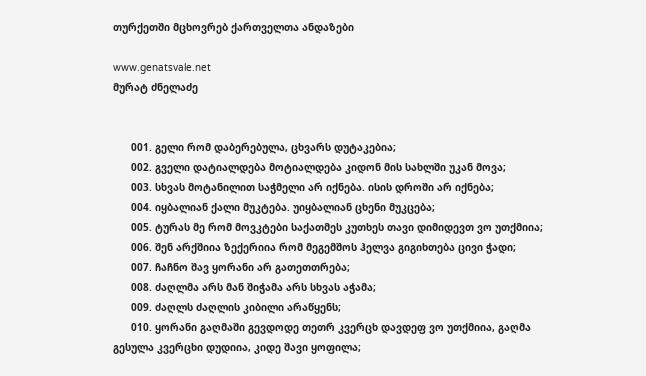თურქეთში მცხოვრებ ქართველთა ანდაზები

www.genatsvale.net
მურატ ძნელაძე


      001. გელი რომ დაბერებულა, ცხვარს დუტაკებია;
      002. გველი დატიალდება მოტიალდება კიდონ მის სახლში უკან მოვა;
      003. სხვას მოტანილით საჭმელი არ იქნება. ისის დროში არ იქნება;
      004. იყბალიან ქალი მუკტება. უიყბალიან ცხენი მუკცება;
      005. ტურას მე რომ მოვკტები საქათმეს კუთხეს თავი დიმიდევთ ვო უთქმიია;
      006. შენ არქშიია ზექერიია რომ მეგემშოს ჰელვა გიგიხთება ცივი ჭადი;
      007. ჩაჩნო შავ ყორანი არ გათეთთრება;
      008. ძაღლმა არს მან შიჭამა არს სხვას აჭამა;
      009. ძაღლს ძაღლის კიბილი არაწყენს;
      010. ყორანი გაღმაში გევდოდე თეთრ კვერცხ დავდეფ ვო უთქმიია, გაღმა გესულა კვერცხი დუდიია, კიდე შავი ყოფილა;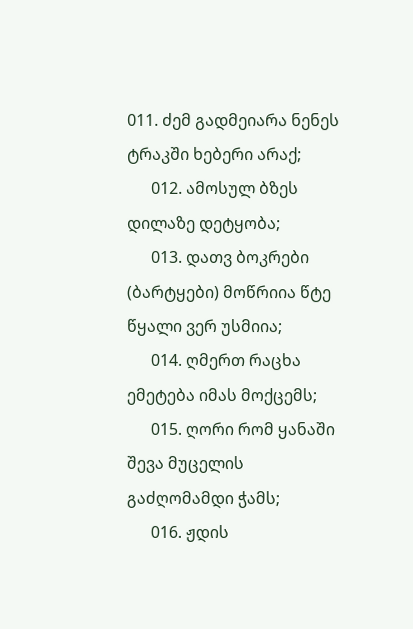011. ძემ გადმეიარა ნენეს ტრაკში ხებერი არაქ;
      012. ამოსულ ბზეს დილაზე დეტყობა;
      013. დათვ ბოკრები (ბარტყები) მოწრიია წტე წყალი ვერ უსმიია;
      014. ღმერთ რაცხა ემეტება იმას მოქცემს;
      015. ღორი რომ ყანაში შევა მუცელის გაძღომამდი ჭამს;
      016. ჟდის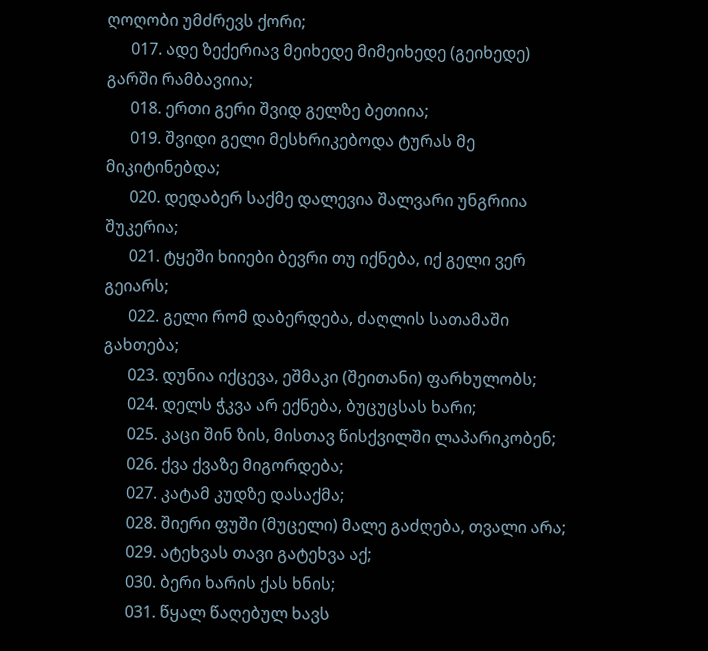ღოღობი უმძრევს ქორი;
      017. ადე ზექერიავ მეიხედე მიმეიხედე (გეიხედე) გარში რამბავიია;
      018. ერთი გერი შვიდ გელზე ბეთიია;
      019. შვიდი გელი მესხრიკებოდა ტურას მე მიკიტინებდა;
      020. დედაბერ საქმე დალევია შალვარი უნგრიია შუკერია;
      021. ტყეში ხიიები ბევრი თუ იქნება, იქ გელი ვერ გეიარს;
      022. გელი რომ დაბერდება, ძაღლის სათამაში გახთება;
      023. დუნია იქცევა, ეშმაკი (შეითანი) ფარხულობს;
      024. დელს ჭკვა არ ექნება, ბუცუცსას ხარი;
      025. კაცი შინ ზის, მისთავ წისქვილში ლაპარიკობენ;
      026. ქვა ქვაზე მიგორდება;
      027. კატამ კუდზე დასაქმა;
      028. შიერი ფუში (მუცელი) მალე გაძღება, თვალი არა;
      029. ატეხვას თავი გატეხვა აქ;
      030. ბერი ხარის ქას ხნის;
      031. წყალ წაღებულ ხავს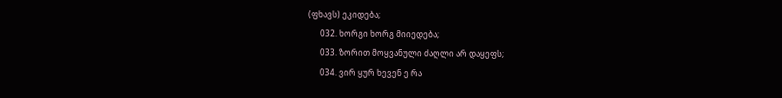(ფხავს) ეკიდება;
      032. ხორგი ხორგ მიიედება;
      033. ზორით მოყვანული ძაღლი არ დაყეფს;
      034. ვირ ყურ ხევენ ე რა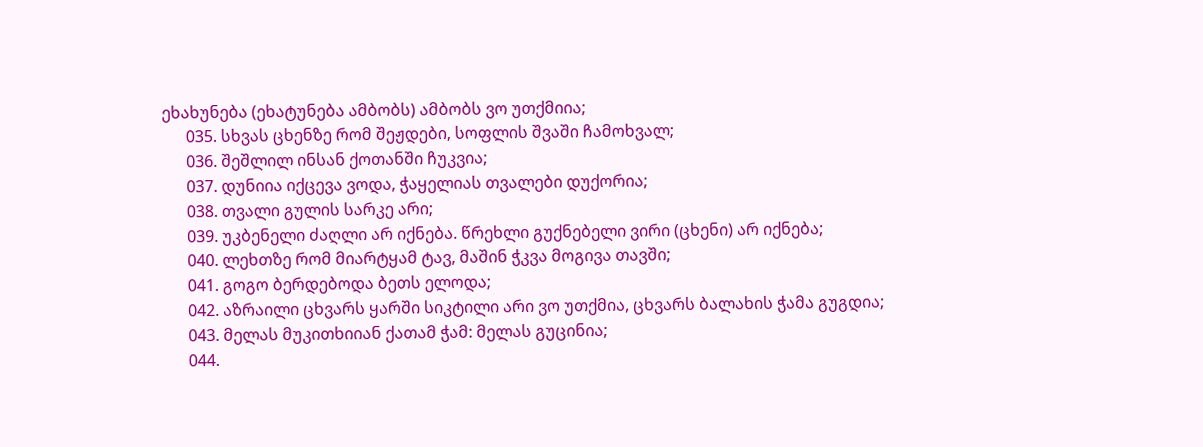ეხახუნება (ეხატუნება ამბობს) ამბობს ვო უთქმიია;
      035. სხვას ცხენზე რომ შეჟდები, სოფლის შვაში ჩამოხვალ;
      036. შეშლილ ინსან ქოთანში ჩუკვია;
      037. დუნიია იქცევა ვოდა, ჭაყელიას თვალები დუქორია;
      038. თვალი გულის სარკე არი;
      039. უკბენელი ძაღლი არ იქნება. წრეხლი გუქნებელი ვირი (ცხენი) არ იქნება;
      040. ლეხთზე რომ მიარტყამ ტავ, მაშინ ჭკვა მოგივა თავში;
      041. გოგო ბერდებოდა ბეთს ელოდა;
      042. აზრაილი ცხვარს ყარში სიკტილი არი ვო უთქმია, ცხვარს ბალახის ჭამა გუგდია;
      043. მელას მუკითხიიან ქათამ ჭამ: მელას გუცინია;
      044.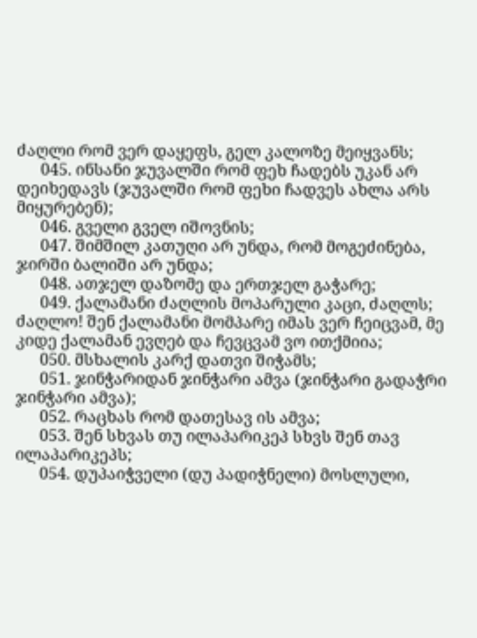ძაღლი რომ ვერ დაყეფს, გელ კალოზე მეიყვანს;
      045. ინსანი ჯუვალში რომ ფეხ ჩადებს უკან არ დეიხედავს (ჯუვალში რომ ფეხი ჩადვეს ახლა არს მიყურებენ);
      046. გველი გველ იშოვნის;
      047. შიმშილ კათუღი არ უნდა, რომ მოგეძინება, ჯირში ბალიში არ უნდა;
      048. ათჯელ დაზომე და ერთჯელ გაჭარე;
      049. ქალამანი ძაღლის მოპარული კაცი, ძაღლს; ძაღლო! შენ ქალამანი მომპარე იმას ვერ ჩეიცვამ, მე კიდე ქალამან ევღებ და ჩევცვამ ვო ითქმიია;
      050. მსხალის კარქ დათვი შიჭამს;
      051. ჯინჭარიდან ჯინჭარი ამვა (ჯინჭარი გადაჭრი ჯინჭარი ამვა);
      052. რაცხას რომ დათესავ ის ამვა;
      053. შენ სხვას თუ ილაპარიკეპ სხვს შენ თავ ილაპარიკეპს;
      054. დუპაიჭველი (დუ პადიჭნელი) მოსლული,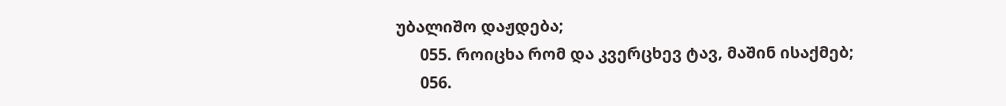უბალიშო დაჟდება;
      055. როიცხა რომ და კვერცხევ ტავ, მაშინ ისაქმებ;
      056.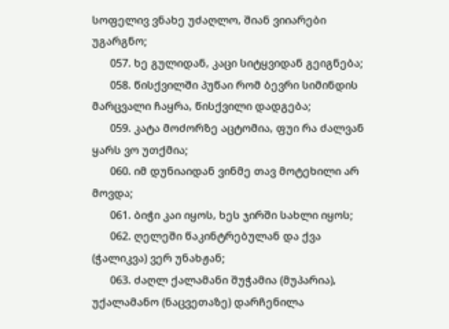სოფელივ ვნახე უძაღლო, შიან ვიიარები უგარგნო;
      057. ხე გულიდან, კაცი სიტყვიდან გეიგნება;
      058. წისქვილში პუწაი რომ ბევრი სიმინდის მარცვალი ჩაყრა, წისქვილი დადგება;
      059. კატა მოძორზე აცტომია, ფუი რა ძალვან ყარს ვო უთქმია;
      060. იმ დუნიაიდან ვინმე თავ მოტეხილი არ მოვდა;
      061. ბიჭი კაი იყოს, ხეს ჯირში სახლი იყოს;
      062. ღელეში წაკინტრებულან და ქვა (ჭალიკვა) ვერ უნახჟან;
      063. ძაღლ ქალამანი შუჭამია (მუპარია), უქალამანო (ნაცვეთაზე) დარჩენილა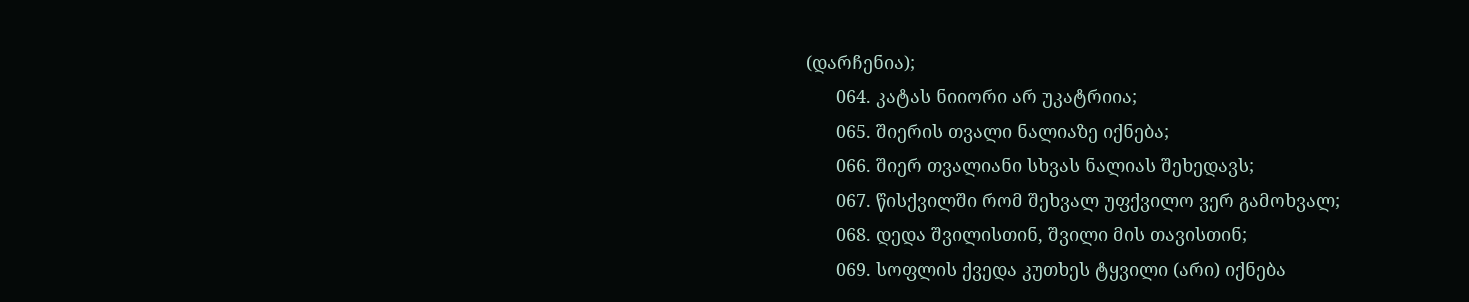(დარჩენია);
      064. კატას ნიიორი არ უკატრიია;
      065. შიერის თვალი ნალიაზე იქნება;
      066. შიერ თვალიანი სხვას ნალიას შეხედავს;
      067. წისქვილში რომ შეხვალ უფქვილო ვერ გამოხვალ;
      068. დედა შვილისთინ, შვილი მის თავისთინ;
      069. სოფლის ქვედა კუთხეს ტყვილი (არი) იქნება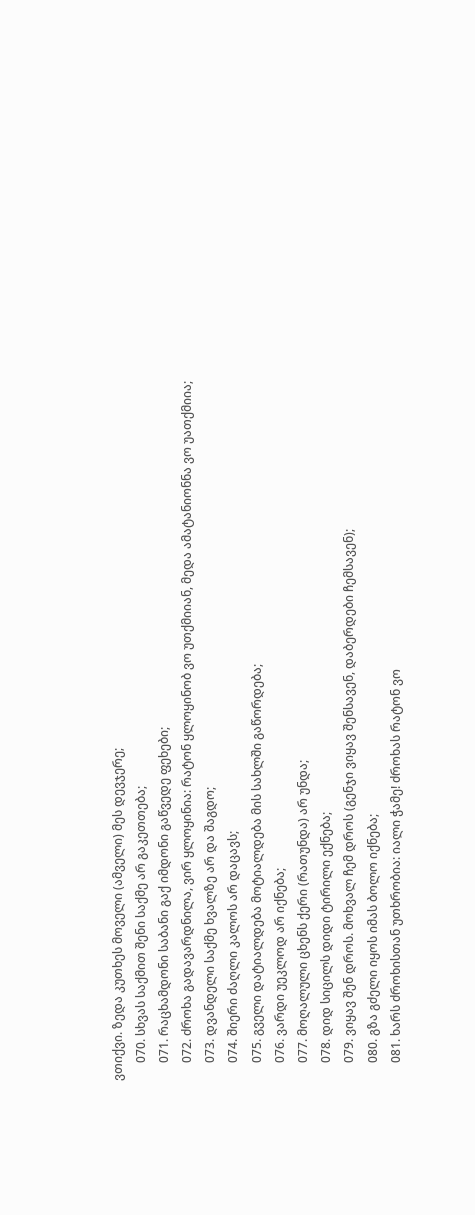ვთიქვი. ზედა კუთხეს მოველი (ამველი) მეს დევჯერე;
      070. სხვას საქმით შენი საქმე არ გაკეთთება;
      071. რაცხამდონი საბანი გაქ იმდონი გაწვედე ფეხები;
      072. ძროხა გადავარდნილა, ვირ ყლოყინია: რატონ ყლოყინობ ვო უთქმიიან, მედა ამატანიონნა ვო უათქმიია;
      073. დვანდელი საქმე ხვალზე არ და შაგდო;
      074. შიერი ძაღლი კალოს არ დაცავს;
      075. გველი დატიალდება მოტიალდება მის სახლში გაწორდება;
      076. ვარდი უეკლოდ არ იქნება;
      077. მოღალული ცხენს ქერი (რათუნდა) არ უნდა;
      078. დიდ სიცილს დიდი ტირილი ექნება;
      079. ვიყავ შენ დროს. მოხვალ ჩემ დროს (გენჯი ვიყავ შენსავენ, დაბერდები ჩემსავენ);
      080. გზა გძელი იყოს იმას ბოლო იქნება;
      081. ხარს ძროხისთან უთხრობია: იალი ჭამე! ძროხას რატონ ვო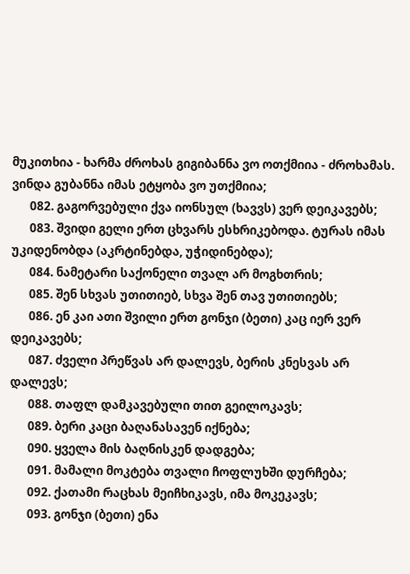მუკითხია - ხარმა ძროხას გიგიბანნა ვო ოთქმიია - ძროხამას. ვინდა გუბანნა იმას ეტყობა ვო უთქმიია;
      082. გაგორვებული ქვა იონსულ (ხავვს) ვერ დეიკავებს;
      083. შვიდი გელი ერთ ცხვარს ესხრიკებოდა. ტურას იმას უკიდენობდა (აკრტინებდა, უჭიდინებდა);
      084. ნამეტარი საქონელი თვალ არ მოგხთრის;
      085. შენ სხვას უთითიებ, სხვა შენ თავ უთითიებს;
      086. ენ კაი ათი შვილი ერთ გონჯი (ბეთი) კაც იერ ვერ დეიკავებს;
      087. ძველი პრეწვას არ დალევს, ბერის კნესვას არ დალევს;
      088. თაფლ დამკავებული თით გეილოკავს;
      089. ბერი კაცი ბაღანასავენ იქნება;
      090. ყველა მის ბაღნისკენ დადგება;
      091. მამალი მოკტება თვალი ჩოფლუხში დურჩება;
      092. ქათამი რაცხას მეიჩხიკავს, იმა მოკეკავს;
      093. გონჯი (ბეთი) ენა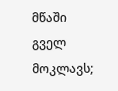მწაში გველ მოკლავს;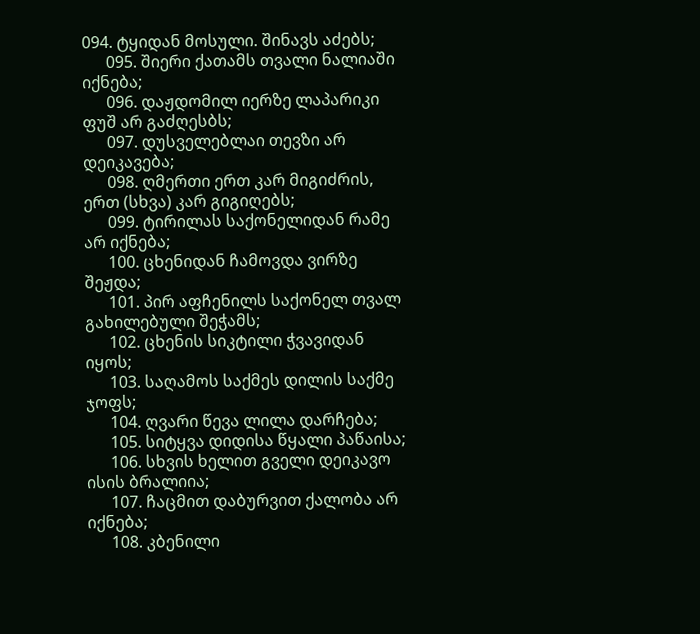094. ტყიდან მოსული. შინავს აძებს;
      095. შიერი ქათამს თვალი ნალიაში იქნება;
      096. დაჟდომილ იერზე ლაპარიკი ფუშ არ გაძღესბს;
      097. დუსველებლაი თევზი არ დეიკავება;
      098. ღმერთი ერთ კარ მიგიძრის, ერთ (სხვა) კარ გიგიღებს;
      099. ტირილას საქონელიდან რამე არ იქნება;
      100. ცხენიდან ჩამოვდა ვირზე შეჟდა;
      101. პირ აფჩენილს საქონელ თვალ გახილებული შეჭამს;
      102. ცხენის სიკტილი ჭვავიდან იყოს;
      103. საღამოს საქმეს დილის საქმე ჯოფს;
      104. ღვარი წევა ლილა დარჩება;
      105. სიტყვა დიდისა წყალი პაწაისა;
      106. სხვის ხელით გველი დეიკავო ისის ბრალიია;
      107. ჩაცმით დაბურვით ქალობა არ იქნება;
      108. კბენილი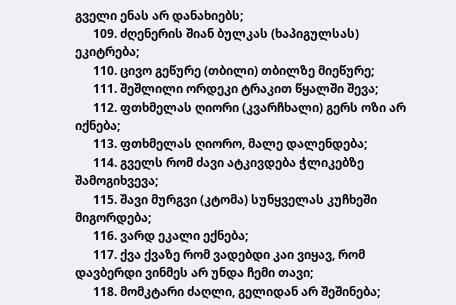გველი ენას არ დანახიებს;
      109. ძღენერის შიან ბულკას (ხაპიგულსას) ეკიტრება;
      110. ცივო გეწურე (თბილი) თბილზე მიეწურე;
      111. შეშლილი ორდეკი ტრაკით წყალში შევა;
      112. ფთხმელას ღიორი (კვარჩხალი) გერს ოზი არ იქნება;
      113. ფთხმელას ღიორო, მალე დალენდება;
      114. გველს რომ ძავი ატკივდება ჭლიკებზე შამოგიხვევა;
      115. შავი მურგვი (კტომა) სუნყველას კუჩხეში მიგორდება;
      116. ვარდ ეკალი ექნება;
      117. ქვა ქვაზე რომ ვადებდი კაი ვიყავ, რომ დავბერდი ვინმეს არ უნდა ჩემი თავი;
      118. მომკტარი ძაღლი, გელიდან არ შეშინება;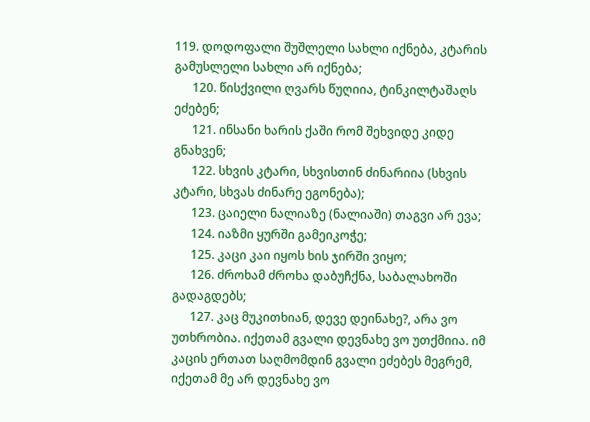119. დოდოფალი შუშლელი სახლი იქნება, კტარის გამუსლელი სახლი არ იქნება;
      120. წისქვილი ღვარს წუღიია, ტინკილტაშაღს ეძებენ;
      121. ინსანი ხარის ქაში რომ შეხვიდე კიდე გნახვენ;
      122. სხვის კტარი, სხვისთინ ძინარიია (სხვის კტარი, სხვას ძინარე ეგონება);
      123. ცაიელი ნალიაზე (ნალიაში) თაგვი არ ევა;
      124. იაზმი ყურში გამეიკოჭე;
      125. კაცი კაი იყოს ხის ჯირში ვიყო;
      126. ძროხამ ძროხა დაბუჩქნა, საბალახოში გადაგდებს;
      127. კაც მუკითხიან, დევე დეინახე?, არა ვო უთხრობია. იქეთამ გვალი დევნახე ვო უთქმიია. იმ კაცის ერთათ საღმომდინ გვალი ეძებეს მეგრემ, იქეთამ მე არ დევნახე ვო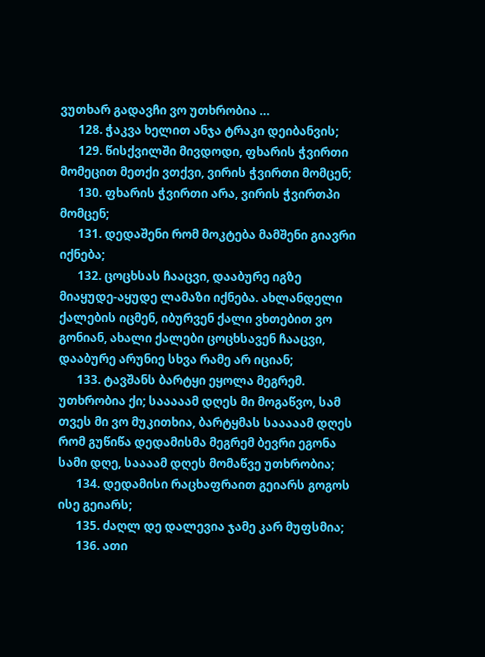ვუთხარ გადავჩი ვო უთხრობია …
      128. ჭაკვა ხელით ანჯა ტრაკი დეიბანვის;
      129. წისქვილში მივდოდი, ფხარის ჭვირთი მომეცით მეთქი ვთქვი, ვირის ჭვირთი მომცენ;
      130. ფხარის ჭვირთი არა, ვირის ჭვირთპი მომცენ;
      131. დედაშენი რომ მოკტება მამშენი გიავრი იქნება;
      132. ცოცხსას ჩააცვი, დააბურე იგზე მიაყუდე-აყუდე ლამაზი იქნება. ახლანდელი ქალების იცმენ, იბურვენ ქალი ვხთებით ვო გონიან, ახალი ქალები ცოცხსავენ ჩააცვი, დააბურე არუნიე სხვა რამე არ იციან;
      133. ტავშანს ბარტყი ეყოლა მეგრემ. უთხრობია ქი; სააააამ დღეს მი მოგაწვო, სამ თვეს მი ვო მუკითხია, ბარტყმას სააააამ დღეს რომ გუწიწა დედამისმა მეგრემ ბევრი ეგონა სამი დღე, საააამ დღეს მომაწვე უთხრობია;
      134. დედამისი რაცხაფრაით გეიარს გოგოს ისე გეიარს;
      135. ძაღლ დე დალევია ჯამე კარ მუფსმია;
      136. ათი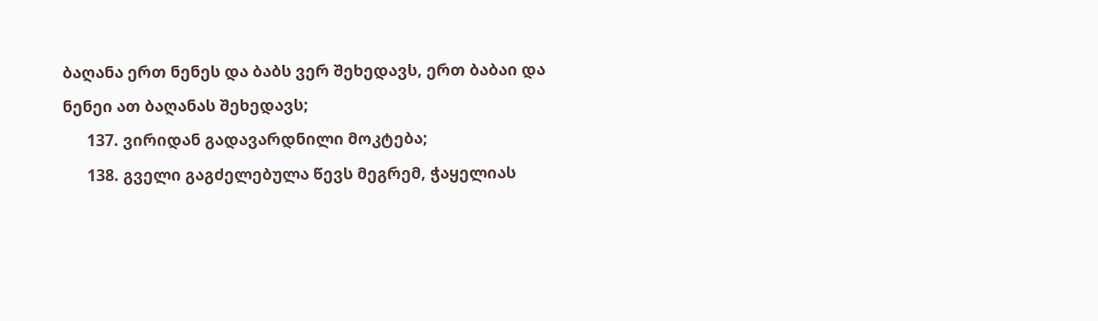ბაღანა ერთ ნენეს და ბაბს ვერ შეხედავს, ერთ ბაბაი და ნენეი ათ ბაღანას შეხედავს;
      137. ვირიდან გადავარდნილი მოკტება;
      138. გველი გაგძელებულა წევს მეგრემ, ჭაყელიას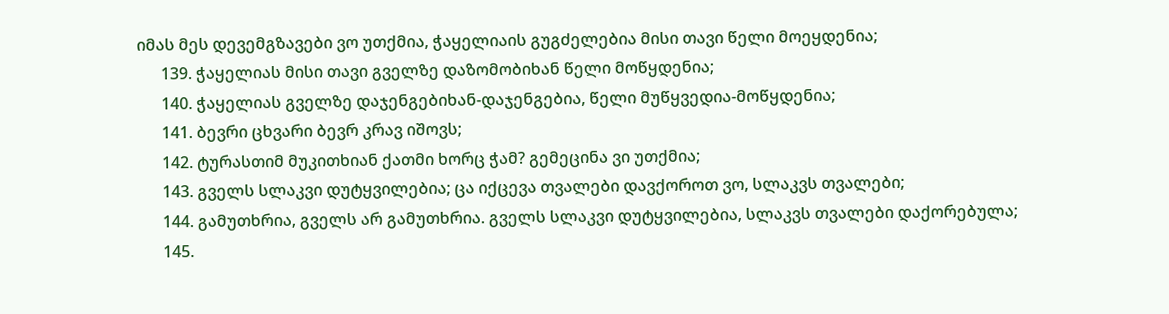იმას მეს დევემგზავები ვო უთქმია, ჭაყელიაის გუგძელებია მისი თავი წელი მოეყდენია;
      139. ჭაყელიას მისი თავი გველზე დაზომობიხან წელი მოწყდენია;
      140. ჭაყელიას გველზე დაჯენგებიხან-დაჯენგებია, წელი მუწყვედია-მოწყდენია;
      141. ბევრი ცხვარი ბევრ კრავ იშოვს;
      142. ტურასთიმ მუკითხიან ქათმი ხორც ჭამ? გემეცინა ვი უთქმია;
      143. გველს სლაკვი დუტყვილებია; ცა იქცევა თვალები დავქოროთ ვო, სლაკვს თვალები;
      144. გამუთხრია, გველს არ გამუთხრია. გველს სლაკვი დუტყვილებია, სლაკვს თვალები დაქორებულა;
      145.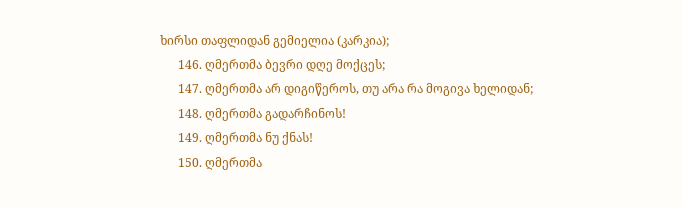ხირსი თაფლიდან გემიელია (კარკია);
      146. ღმერთმა ბევრი დღე მოქცეს;
      147. ღმერთმა არ დიგიწეროს, თუ არა რა მოგივა ხელიდან;
      148. ღმერთმა გადარჩინოს!
      149. ღმერთმა ნუ ქნას!
      150. ღმერთმა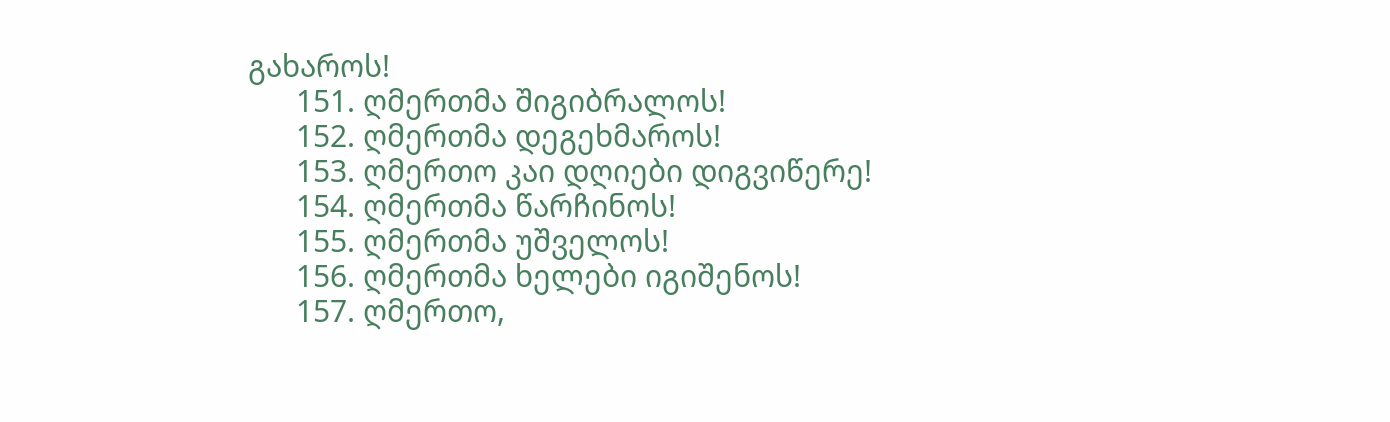გახაროს!
      151. ღმერთმა შიგიბრალოს!
      152. ღმერთმა დეგეხმაროს!
      153. ღმერთო კაი დღიები დიგვიწერე!
      154. ღმერთმა წარჩინოს!
      155. ღმერთმა უშველოს!
      156. ღმერთმა ხელები იგიშენოს!
      157. ღმერთო,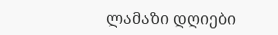ლამაზი დღიები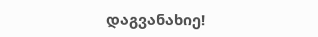დაგვანახიე!